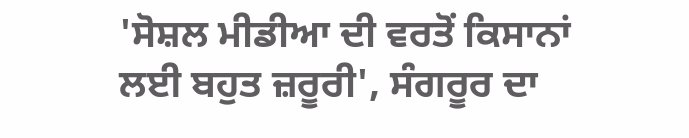'ਸੋਸ਼ਲ ਮੀਡੀਆ ਦੀ ਵਰਤੋਂ ਕਿਸਾਨਾਂ ਲਈ ਬਹੁਤ ਜ਼ਰੂਰੀ', ਸੰਗਰੂਰ ਦਾ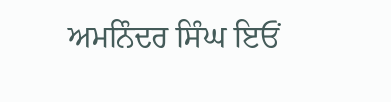ਅਮਨਿੰਦਰ ਸਿੰਘ ਇਓਂ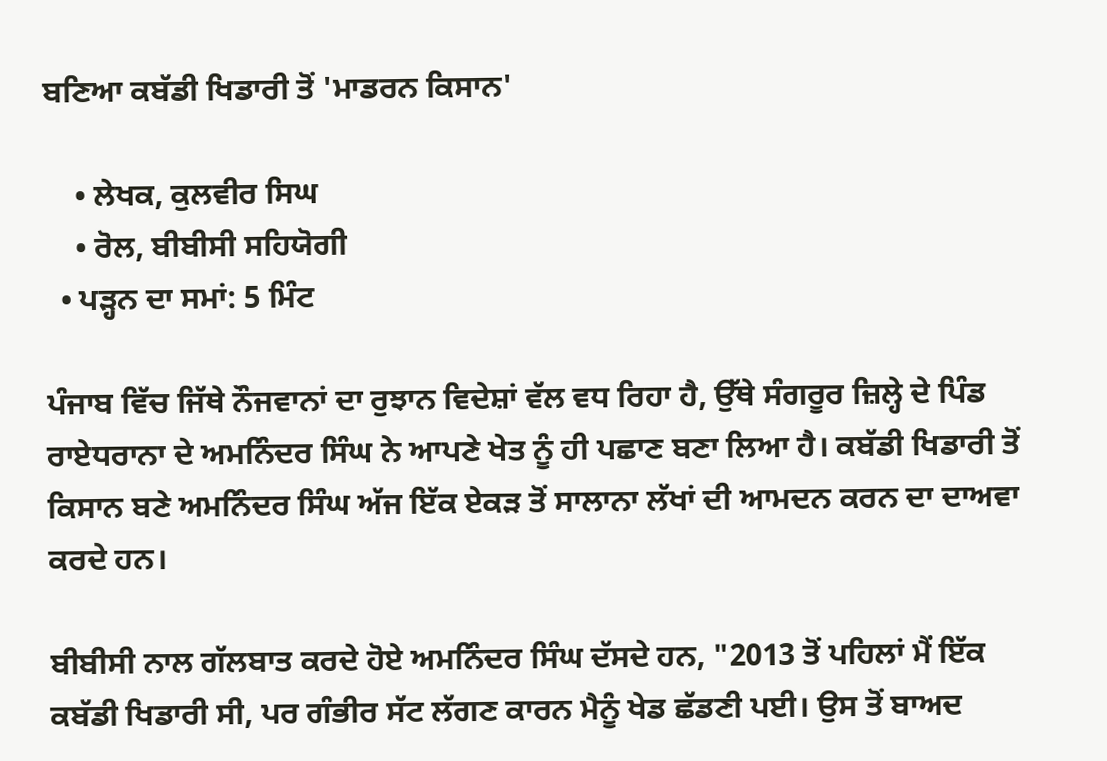ਬਣਿਆ ਕਬੱਡੀ ਖਿਡਾਰੀ ਤੋਂ 'ਮਾਡਰਨ ਕਿਸਾਨ'

    • ਲੇਖਕ, ਕੁਲਵੀਰ ਸਿਘ
    • ਰੋਲ, ਬੀਬੀਸੀ ਸਹਿਯੋਗੀ
  • ਪੜ੍ਹਨ ਦਾ ਸਮਾਂ: 5 ਮਿੰਟ

ਪੰਜਾਬ ਵਿੱਚ ਜਿੱਥੇ ਨੌਜਵਾਨਾਂ ਦਾ ਰੁਝਾਨ ਵਿਦੇਸ਼ਾਂ ਵੱਲ ਵਧ ਰਿਹਾ ਹੈ, ਉੱਥੇ ਸੰਗਰੂਰ ਜ਼ਿਲ੍ਹੇ ਦੇ ਪਿੰਡ ਰਾਏਧਰਾਨਾ ਦੇ ਅਮਨਿੰਦਰ ਸਿੰਘ ਨੇ ਆਪਣੇ ਖੇਤ ਨੂੰ ਹੀ ਪਛਾਣ ਬਣਾ ਲਿਆ ਹੈ। ਕਬੱਡੀ ਖਿਡਾਰੀ ਤੋਂ ਕਿਸਾਨ ਬਣੇ ਅਮਨਿੰਦਰ ਸਿੰਘ ਅੱਜ ਇੱਕ ਏਕੜ ਤੋਂ ਸਾਲਾਨਾ ਲੱਖਾਂ ਦੀ ਆਮਦਨ ਕਰਨ ਦਾ ਦਾਅਵਾ ਕਰਦੇ ਹਨ।

ਬੀਬੀਸੀ ਨਾਲ ਗੱਲਬਾਤ ਕਰਦੇ ਹੋਏ ਅਮਨਿੰਦਰ ਸਿੰਘ ਦੱਸਦੇ ਹਨ, "2013 ਤੋਂ ਪਹਿਲਾਂ ਮੈਂ ਇੱਕ ਕਬੱਡੀ ਖਿਡਾਰੀ ਸੀ, ਪਰ ਗੰਭੀਰ ਸੱਟ ਲੱਗਣ ਕਾਰਨ ਮੈਨੂੰ ਖੇਡ ਛੱਡਣੀ ਪਈ। ਉਸ ਤੋਂ ਬਾਅਦ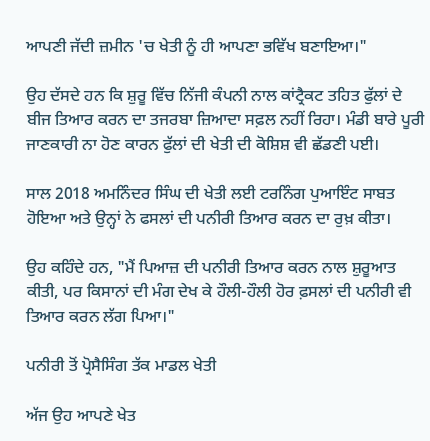ਆਪਣੀ ਜੱਦੀ ਜ਼ਮੀਨ 'ਚ ਖੇਤੀ ਨੂੰ ਹੀ ਆਪਣਾ ਭਵਿੱਖ ਬਣਾਇਆ।"

ਉਹ ਦੱਸਦੇ ਹਨ ਕਿ ਸ਼ੁਰੂ ਵਿੱਚ ਨਿੱਜੀ ਕੰਪਨੀ ਨਾਲ ਕਾਂਟ੍ਰੈਕਟ ਤਹਿਤ ਫੁੱਲਾਂ ਦੇ ਬੀਜ ਤਿਆਰ ਕਰਨ ਦਾ ਤਜਰਬਾ ਜ਼ਿਆਦਾ ਸਫ਼ਲ ਨਹੀਂ ਰਿਹਾ। ਮੰਡੀ ਬਾਰੇ ਪੂਰੀ ਜਾਣਕਾਰੀ ਨਾ ਹੋਣ ਕਾਰਨ ਫੁੱਲਾਂ ਦੀ ਖੇਤੀ ਦੀ ਕੋਸ਼ਿਸ਼ ਵੀ ਛੱਡਣੀ ਪਈ।

ਸਾਲ 2018 ਅਮਨਿੰਦਰ ਸਿੰਘ ਦੀ ਖੇਤੀ ਲਈ ਟਰਨਿੰਗ ਪੁਆਇੰਟ ਸਾਬਤ ਹੋਇਆ ਅਤੇ ਉਨ੍ਹਾਂ ਨੇ ਫਸਲਾਂ ਦੀ ਪਨੀਰੀ ਤਿਆਰ ਕਰਨ ਦਾ ਰੁਖ਼ ਕੀਤਾ।

ਉਹ ਕਹਿੰਦੇ ਹਨ, "ਮੈਂ ਪਿਆਜ਼ ਦੀ ਪਨੀਰੀ ਤਿਆਰ ਕਰਨ ਨਾਲ ਸ਼ੁਰੂਆਤ ਕੀਤੀ, ਪਰ ਕਿਸਾਨਾਂ ਦੀ ਮੰਗ ਦੇਖ ਕੇ ਹੌਲੀ-ਹੌਲੀ ਹੋਰ ਫ਼ਸਲਾਂ ਦੀ ਪਨੀਰੀ ਵੀ ਤਿਆਰ ਕਰਨ ਲੱਗ ਪਿਆ।"

ਪਨੀਰੀ ਤੋਂ ਪ੍ਰੋਸੈਸਿੰਗ ਤੱਕ ਮਾਡਲ ਖੇਤੀ

ਅੱਜ ਉਹ ਆਪਣੇ ਖੇਤ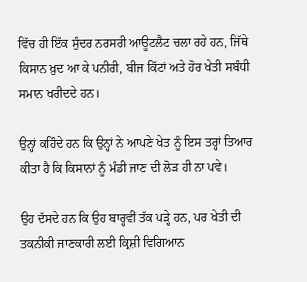ਵਿੱਚ ਹੀ ਇੱਕ ਸੁੰਦਰ ਨਰਸਰੀ ਆਊਟਲੈਟ ਚਲਾ ਰਹੇ ਹਨ, ਜਿੱਥੇ ਕਿਸਾਨ ਖ਼ੁਦ ਆ ਕੇ ਪਨੀਰੀ, ਬੀਜ ਕਿੱਟਾਂ ਅਤੇ ਹੋਰ ਖੇਤੀ ਸਬੰਧੀ ਸਮਾਨ ਖਰੀਦਦੇ ਹਨ।

ਉਨ੍ਹਾਂ ਕਹਿੰਦੇ ਹਨ ਕਿ ਉਨ੍ਹਾਂ ਨੇ ਆਪਣੇ ਖੇਤ ਨੂੰ ਇਸ ਤਰ੍ਹਾਂ ਤਿਆਰ ਕੀਤਾ ਹੈ ਕਿ ਕਿਸਾਨਾਂ ਨੂੰ ਮੰਡੀ ਜਾਣ ਦੀ ਲੋੜ ਹੀ ਨਾ ਪਵੇ।

ਉਹ ਦੱਸਦੇ ਹਨ ਕਿ ਉਹ ਬਾਰ੍ਹਵੀਂ ਤੱਕ ਪੜ੍ਹੇ ਹਨ, ਪਰ ਖੇਤੀ ਦੀ ਤਕਨੀਕੀ ਜਾਣਕਾਰੀ ਲਈ ਕ੍ਰਿਸ਼ੀ ਵਿਗਿਆਨ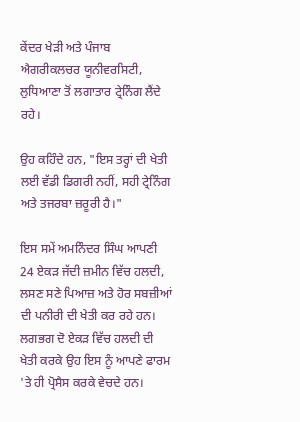ਕੇਂਦਰ ਖੇੜੀ ਅਤੇ ਪੰਜਾਬ ਐਗਰੀਕਲਚਰ ਯੂਨੀਵਰਸਿਟੀ, ਲੁਧਿਆਣਾ ਤੋਂ ਲਗਾਤਾਰ ਟ੍ਰੇਨਿੰਗ ਲੈਂਦੇ ਰਹੇ।

ਉਹ ਕਹਿੰਦੇ ਹਨ, "ਇਸ ਤਰ੍ਹਾਂ ਦੀ ਖੇਤੀ ਲਈ ਵੱਡੀ ਡਿਗਰੀ ਨਹੀਂ, ਸਹੀ ਟ੍ਰੇਨਿੰਗ ਅਤੇ ਤਜਰਬਾ ਜ਼ਰੂਰੀ ਹੈ।"

ਇਸ ਸਮੇਂ ਅਮਨਿੰਦਰ ਸਿੰਘ ਆਪਣੀ 24 ਏਕੜ ਜੱਦੀ ਜ਼ਮੀਨ ਵਿੱਚ ਹਲਦੀ, ਲਸਣ ਸਣੇ ਪਿਆਜ਼ ਅਤੇ ਹੋਰ ਸਬਜ਼ੀਆਂ ਦੀ ਪਨੀਰੀ ਦੀ ਖੇਤੀ ਕਰ ਰਹੇ ਹਨ। ਲਗਭਗ ਦੋ ਏਕੜ ਵਿੱਚ ਹਲਦੀ ਦੀ ਖੇਤੀ ਕਰਕੇ ਉਹ ਇਸ ਨੂੰ ਆਪਣੇ ਫਾਰਮ 'ਤੇ ਹੀ ਪ੍ਰੋਸੈਸ ਕਰਕੇ ਵੇਚਦੇ ਹਨ।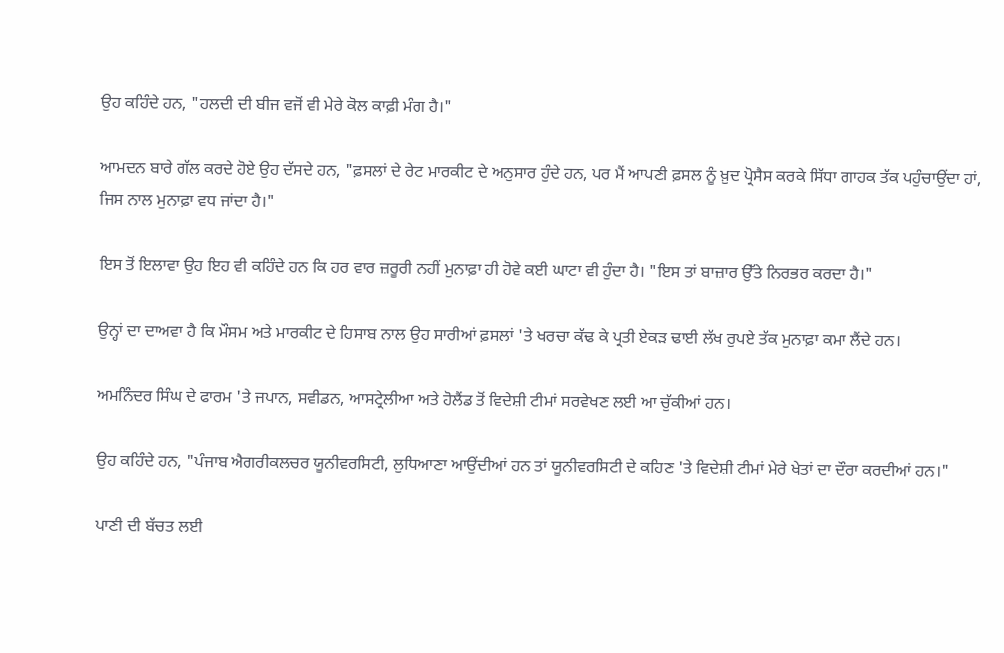ਉਹ ਕਹਿੰਦੇ ਹਨ, "ਹਲਦੀ ਦੀ ਬੀਜ ਵਜੋਂ ਵੀ ਮੇਰੇ ਕੋਲ ਕਾਫ਼ੀ ਮੰਗ ਹੈ।"

ਆਮਦਨ ਬਾਰੇ ਗੱਲ ਕਰਦੇ ਹੋਏ ਉਹ ਦੱਸਦੇ ਹਨ, "ਫ਼ਸਲਾਂ ਦੇ ਰੇਟ ਮਾਰਕੀਟ ਦੇ ਅਨੁਸਾਰ ਹੁੰਦੇ ਹਨ, ਪਰ ਮੈਂ ਆਪਣੀ ਫ਼ਸਲ ਨੂੰ ਖ਼ੁਦ ਪ੍ਰੋਸੈਸ ਕਰਕੇ ਸਿੱਧਾ ਗਾਹਕ ਤੱਕ ਪਹੁੰਚਾਉਂਦਾ ਹਾਂ, ਜਿਸ ਨਾਲ ਮੁਨਾਫ਼ਾ ਵਧ ਜਾਂਦਾ ਹੈ।"

ਇਸ ਤੋਂ ਇਲਾਵਾ ਉਹ ਇਹ ਵੀ ਕਹਿੰਦੇ ਹਨ ਕਿ ਹਰ ਵਾਰ ਜ਼ਰੂਰੀ ਨਹੀਂ ਮੁਨਾਫ਼ਾ ਹੀ ਹੋਵੇ ਕਈ ਘਾਟਾ ਵੀ ਹੁੰਦਾ ਹੈ। "ਇਸ ਤਾਂ ਬਾਜ਼ਾਰ ਉੱਤੇ ਨਿਰਭਰ ਕਰਦਾ ਹੈ।"

ਉਨ੍ਹਾਂ ਦਾ ਦਾਅਵਾ ਹੈ ਕਿ ਮੌਸਮ ਅਤੇ ਮਾਰਕੀਟ ਦੇ ਹਿਸਾਬ ਨਾਲ ਉਹ ਸਾਰੀਆਂ ਫ਼ਸਲਾਂ 'ਤੇ ਖਰਚਾ ਕੱਢ ਕੇ ਪ੍ਰਤੀ ਏਕੜ ਢਾਈ ਲੱਖ ਰੁਪਏ ਤੱਕ ਮੁਨਾਫ਼ਾ ਕਮਾ ਲੈਂਦੇ ਹਨ।

ਅਮਨਿੰਦਰ ਸਿੰਘ ਦੇ ਫਾਰਮ 'ਤੇ ਜਪਾਨ, ਸਵੀਡਨ, ਆਸਟ੍ਰੇਲੀਆ ਅਤੇ ਹੋਲੈਂਡ ਤੋਂ ਵਿਦੇਸ਼ੀ ਟੀਮਾਂ ਸਰਵੇਖਣ ਲਈ ਆ ਚੁੱਕੀਆਂ ਹਨ।

ਉਹ ਕਹਿੰਦੇ ਹਨ, "ਪੰਜਾਬ ਐਗਰੀਕਲਚਰ ਯੂਨੀਵਰਸਿਟੀ, ਲੁਧਿਆਣਾ ਆਉਂਦੀਆਂ ਹਨ ਤਾਂ ਯੂਨੀਵਰਸਿਟੀ ਦੇ ਕਹਿਣ 'ਤੇ ਵਿਦੇਸ਼ੀ ਟੀਮਾਂ ਮੇਰੇ ਖੇਤਾਂ ਦਾ ਦੌਰਾ ਕਰਦੀਆਂ ਹਨ।"

ਪਾਣੀ ਦੀ ਬੱਚਤ ਲਈ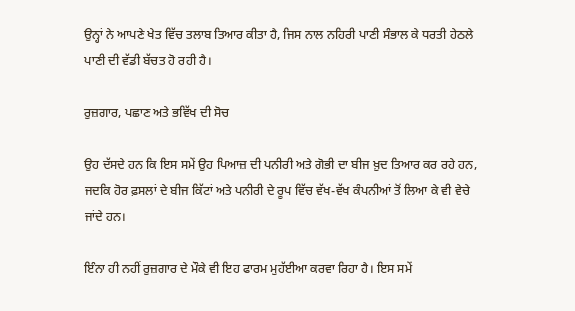ਉਨ੍ਹਾਂ ਨੇ ਆਪਣੇ ਖੇਤ ਵਿੱਚ ਤਲਾਬ ਤਿਆਰ ਕੀਤਾ ਹੈ, ਜਿਸ ਨਾਲ ਨਹਿਰੀ ਪਾਣੀ ਸੰਭਾਲ ਕੇ ਧਰਤੀ ਹੇਠਲੇ ਪਾਣੀ ਦੀ ਵੱਡੀ ਬੱਚਤ ਹੋ ਰਹੀ ਹੈ।

ਰੁਜ਼ਗਾਰ, ਪਛਾਣ ਅਤੇ ਭਵਿੱਖ ਦੀ ਸੋਚ

ਉਹ ਦੱਸਦੇ ਹਨ ਕਿ ਇਸ ਸਮੇਂ ਉਹ ਪਿਆਜ਼ ਦੀ ਪਨੀਰੀ ਅਤੇ ਗੋਭੀ ਦਾ ਬੀਜ ਖ਼ੁਦ ਤਿਆਰ ਕਰ ਰਹੇ ਹਨ, ਜਦਕਿ ਹੋਰ ਫ਼ਸਲਾਂ ਦੇ ਬੀਜ ਕਿੱਟਾਂ ਅਤੇ ਪਨੀਰੀ ਦੇ ਰੂਪ ਵਿੱਚ ਵੱਖ-ਵੱਖ ਕੰਪਨੀਆਂ ਤੋਂ ਲਿਆ ਕੇ ਵੀ ਵੇਚੇ ਜਾਂਦੇ ਹਨ।

ਇੰਨਾ ਹੀ ਨਹੀਂ ਰੁਜ਼ਗਾਰ ਦੇ ਮੌਕੇ ਵੀ ਇਹ ਫਾਰਮ ਮੁਹੱਈਆ ਕਰਵਾ ਰਿਹਾ ਹੈ। ਇਸ ਸਮੇਂ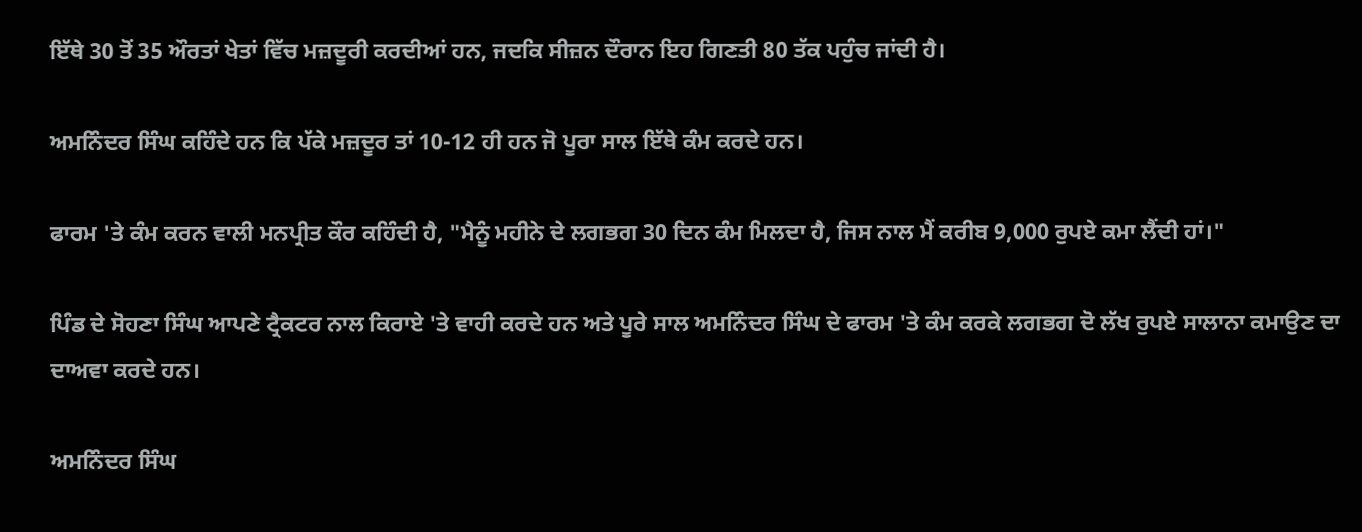ਇੱਥੇ 30 ਤੋਂ 35 ਔਰਤਾਂ ਖੇਤਾਂ ਵਿੱਚ ਮਜ਼ਦੂਰੀ ਕਰਦੀਆਂ ਹਨ, ਜਦਕਿ ਸੀਜ਼ਨ ਦੌਰਾਨ ਇਹ ਗਿਣਤੀ 80 ਤੱਕ ਪਹੁੰਚ ਜਾਂਦੀ ਹੈ।

ਅਮਨਿੰਦਰ ਸਿੰਘ ਕਹਿੰਦੇ ਹਨ ਕਿ ਪੱਕੇ ਮਜ਼ਦੂਰ ਤਾਂ 10-12 ਹੀ ਹਨ ਜੋ ਪੂਰਾ ਸਾਲ ਇੱਥੇ ਕੰਮ ਕਰਦੇ ਹਨ।

ਫਾਰਮ 'ਤੇ ਕੰਮ ਕਰਨ ਵਾਲੀ ਮਨਪ੍ਰੀਤ ਕੌਰ ਕਹਿੰਦੀ ਹੈ, "ਮੈਨੂੰ ਮਹੀਨੇ ਦੇ ਲਗਭਗ 30 ਦਿਨ ਕੰਮ ਮਿਲਦਾ ਹੈ, ਜਿਸ ਨਾਲ ਮੈਂ ਕਰੀਬ 9,000 ਰੁਪਏ ਕਮਾ ਲੈਂਦੀ ਹਾਂ।"

ਪਿੰਡ ਦੇ ਸੋਹਣਾ ਸਿੰਘ ਆਪਣੇ ਟ੍ਰੈਕਟਰ ਨਾਲ ਕਿਰਾਏ 'ਤੇ ਵਾਹੀ ਕਰਦੇ ਹਨ ਅਤੇ ਪੂਰੇ ਸਾਲ ਅਮਨਿੰਦਰ ਸਿੰਘ ਦੇ ਫਾਰਮ 'ਤੇ ਕੰਮ ਕਰਕੇ ਲਗਭਗ ਦੋ ਲੱਖ ਰੁਪਏ ਸਾਲਾਨਾ ਕਮਾਉਣ ਦਾ ਦਾਅਵਾ ਕਰਦੇ ਹਨ।

ਅਮਨਿੰਦਰ ਸਿੰਘ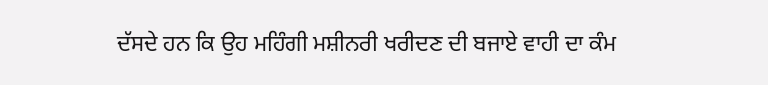ਦੱਸਦੇ ਹਨ ਕਿ ਉਹ ਮਹਿੰਗੀ ਮਸ਼ੀਨਰੀ ਖਰੀਦਣ ਦੀ ਬਜਾਏ ਵਾਹੀ ਦਾ ਕੰਮ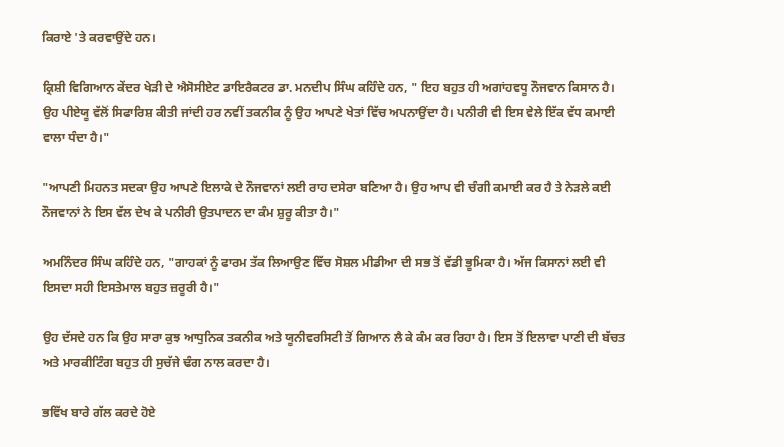ਕਿਰਾਏ 'ਤੇ ਕਰਵਾਉਂਦੇ ਹਨ।

ਕ੍ਰਿਸ਼ੀ ਵਿਗਿਆਨ ਕੇਂਦਰ ਖੇੜੀ ਦੇ ਐਸੋਸੀਏਟ ਡਾਇਰੈਕਟਰ ਡਾ. ਮਨਦੀਪ ਸਿੰਘ ਕਹਿੰਦੇ ਹਨ, " ਇਹ ਬਹੁਤ ਹੀ ਅਗਾਂਹਵਧੂ ਨੌਜਵਾਨ ਕਿਸਾਨ ਹੈ। ਉਹ ਪੀਏਯੂ ਵੱਲੋਂ ਸਿਫਾਰਿਸ਼ ਕੀਤੀ ਜਾਂਦੀ ਹਰ ਨਵੀਂ ਤਕਨੀਕ ਨੂੰ ਉਹ ਆਪਣੇ ਖੇਤਾਂ ਵਿੱਚ ਅਪਨਾਉਂਦਾ ਹੈ। ਪਨੀਰੀ ਵੀ ਇਸ ਵੇਲੇ ਇੱਕ ਵੱਧ ਕਮਾਈ ਵਾਲਾ ਧੰਦਾ ਹੈ।"

"ਆਪਣੀ ਮਿਹਨਤ ਸਦਕਾ ਉਹ ਆਪਣੇ ਇਲਾਕੇ ਦੇ ਨੌਜਵਾਨਾਂ ਲਈ ਰਾਹ ਦਸੇਰਾ ਬਣਿਆ ਹੈ। ਉਹ ਆਪ ਵੀ ਚੰਗੀ ਕਮਾਈ ਕਰ ਹੈ ਤੇ ਨੇੜਲੇ ਕਈ ਨੌਜਵਾਨਾਂ ਨੇ ਇਸ ਵੱਲ ਦੇਖ ਕੇ ਪਨੀਰੀ ਉਤਪਾਦਨ ਦਾ ਕੰਮ ਸ਼ੁਰੂ ਕੀਤਾ ਹੈ।"

ਅਮਨਿੰਦਰ ਸਿੰਘ ਕਹਿੰਦੇ ਹਨ, "ਗਾਹਕਾਂ ਨੂੰ ਫਾਰਮ ਤੱਕ ਲਿਆਉਣ ਵਿੱਚ ਸੋਸ਼ਲ ਮੀਡੀਆ ਦੀ ਸਭ ਤੋਂ ਵੱਡੀ ਭੂਮਿਕਾ ਹੈ। ਅੱਜ ਕਿਸਾਨਾਂ ਲਈ ਵੀ ਇਸਦਾ ਸਹੀ ਇਸਤੇਮਾਲ ਬਹੁਤ ਜ਼ਰੂਰੀ ਹੈ।"

ਉਹ ਦੱਸਦੇ ਹਨ ਕਿ ਉਹ ਸਾਰਾ ਕੁਝ ਆਧੁਨਿਕ ਤਕਨੀਕ ਅਤੇ ਯੂਨੀਵਰਸਿਟੀ ਤੋਂ ਗਿਆਨ ਲੈ ਕੇ ਕੰਮ ਕਰ ਰਿਹਾ ਹੈ। ਇਸ ਤੋਂ ਇਲਾਵਾ ਪਾਣੀ ਦੀ ਬੱਚਤ ਅਤੇ ਮਾਰਕੀਟਿੰਗ ਬਹੁਤ ਹੀ ਸੁਚੱਜੇ ਢੰਗ ਨਾਲ ਕਰਦਾ ਹੈ।

ਭਵਿੱਖ ਬਾਰੇ ਗੱਲ ਕਰਦੇ ਹੋਏ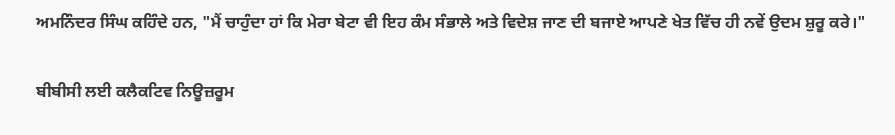ਅਮਨਿੰਦਰ ਸਿੰਘ ਕਹਿੰਦੇ ਹਨ, "ਮੈਂ ਚਾਹੁੰਦਾ ਹਾਂ ਕਿ ਮੇਰਾ ਬੇਟਾ ਵੀ ਇਹ ਕੰਮ ਸੰਭਾਲੇ ਅਤੇ ਵਿਦੇਸ਼ ਜਾਣ ਦੀ ਬਜਾਏ ਆਪਣੇ ਖੇਤ ਵਿੱਚ ਹੀ ਨਵੇਂ ਉਦਮ ਸ਼ੁਰੂ ਕਰੇ।"

ਬੀਬੀਸੀ ਲਈ ਕਲੈਕਟਿਵ ਨਿਊਜ਼ਰੂਮ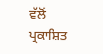ਵੱਲੋਂ ਪ੍ਰਕਾਸ਼ਿਤ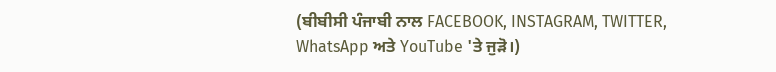(ਬੀਬੀਸੀ ਪੰਜਾਬੀ ਨਾਲ FACEBOOK, INSTAGRAM, TWITTER, WhatsApp ਅਤੇ YouTube 'ਤੇ ਜੁੜੋ।)